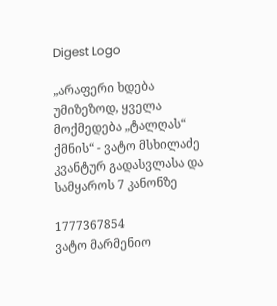Digest Logo

„არაფერი ხდება უმიზეზოდ, ყველა მოქმედება „ტალღას“ ქმნის“ - ვატო მსხილაძე კვანტურ გადასვლასა და სამყაროს 7 კანონზე

1777367854
ვატო მარმენიო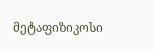მეტაფიზიკოსი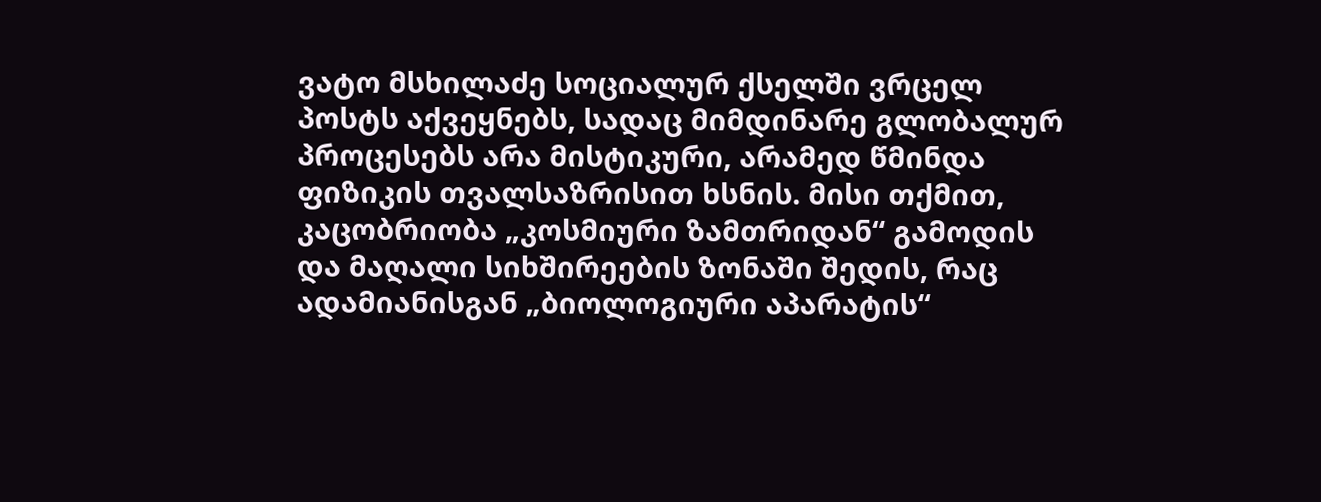ვატო მსხილაძე სოციალურ ქსელში ვრცელ პოსტს აქვეყნებს, სადაც მიმდინარე გლობალურ პროცესებს არა მისტიკური, არამედ წმინდა ფიზიკის თვალსაზრისით ხსნის. მისი თქმით, კაცობრიობა „კოსმიური ზამთრიდან“ გამოდის და მაღალი სიხშირეების ზონაში შედის, რაც ადამიანისგან „ბიოლოგიური აპარატის“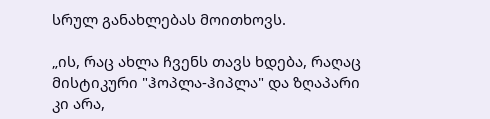სრულ განახლებას მოითხოვს.

„ის, რაც ახლა ჩვენს თავს ხდება, რაღაც მისტიკური "ჰოპლა-ჰიპლა" და ზღაპარი კი არა,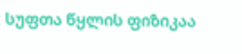სუფთა წყლის ფიზიკაა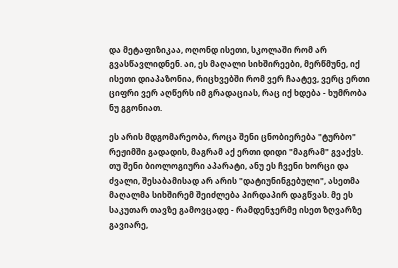და მეტაფიზიკაა, ოღონდ ისეთი, სკოლაში რომ არ გვასწავლიდნენ. აი, ეს მაღალი სიხშირეები, მერწმუნე, იქ ისეთი დიაპაზონია, რიცხვებში რომ ვერ ჩაატევ, ვერც ერთი ციფრი ვერ აღწერს იმ გრადაციას, რაც იქ ხდება - ხუმრობა ნუ გგონიათ.

ეს არის მდგომარეობა, როცა შენი ცნობიერება "ტურბო" რეჟიმში გადადის, მაგრამ აქ ერთი დიდი "მაგრამ" გვაქვს. თუ შენი ბიოლოგიური აპარატი, ანუ ეს ჩვენი ხორცი და ძვალი, შესაბამისად არ არის "დატიუნინგებული", ასეთმა მაღალმა სიხშირემ შეიძლება პირდაპირ დაგწვას. მე ეს საკუთარ თავზე გამოვცადე - რამდენჯერმე ისეთ ზღვარზე გავიარე,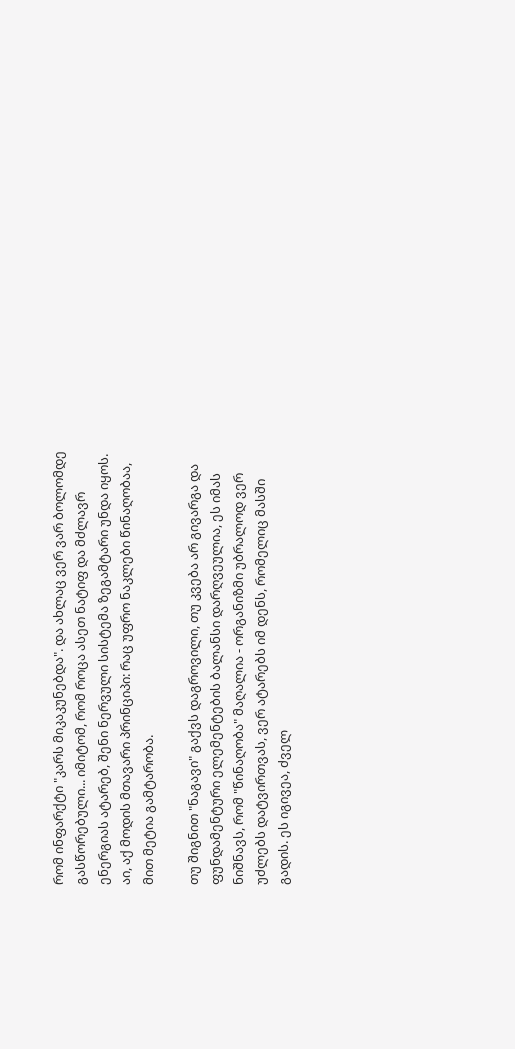რომ ინფარქტი "კარს მიკაკუნებდა". და ახლაც ვერ ვარ ბოლომდე გასწორებული... იმიტომ, რომ როცა ასეთ ნატიფ და მძლავრ ენერგიას ატარებ, შენი ნერვული სისტემა ზეგამტარი უნდა იყოს. აი, აქ მოდის მთავარი პრინციპი: რაც უფრო ნაკლები წინაღობაა, მით მეტია გამტარობა.

თუ შიგნით "ნაგავი" გაქვს დაგროვილი, თუ კვება არ გივარგა და ფუნდამენტური ელემენტების ბალანსი დარღვეულია, ეს იმას ნიშნავს, რომ "წინაღობა" მაღალია - ორგანიზმი უბრალოდ ვერ უძლებს დატვირთვას, ვერ ატარებს იმ დენს, რომელიც მასში გადის. ეს იგივეა, ძველ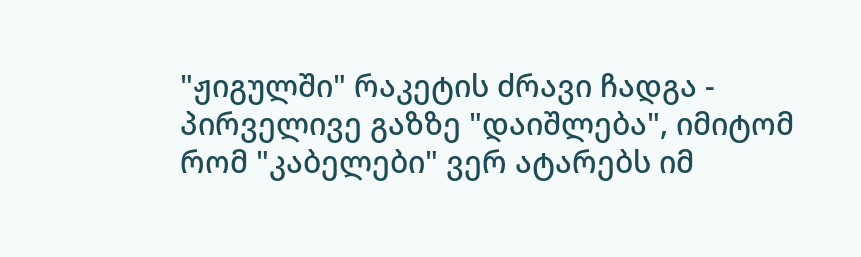"ჟიგულში" რაკეტის ძრავი ჩადგა - პირველივე გაზზე "დაიშლება", იმიტომ რომ "კაბელები" ვერ ატარებს იმ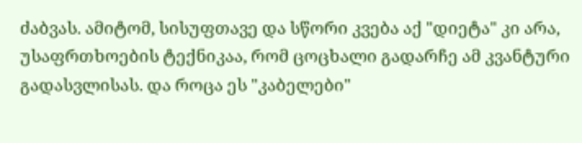ძაბვას. ამიტომ, სისუფთავე და სწორი კვება აქ "დიეტა" კი არა, უსაფრთხოების ტექნიკაა, რომ ცოცხალი გადარჩე ამ კვანტური გადასვლისას. და როცა ეს "კაბელები"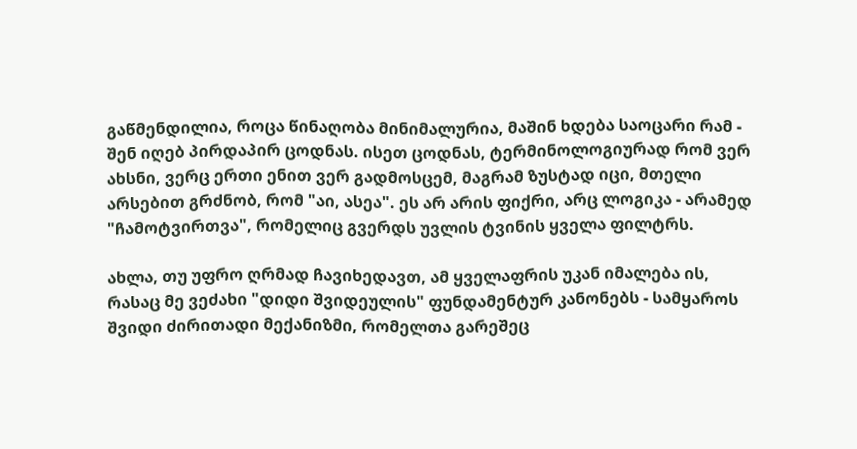გაწმენდილია, როცა წინაღობა მინიმალურია, მაშინ ხდება საოცარი რამ - შენ იღებ პირდაპირ ცოდნას. ისეთ ცოდნას, ტერმინოლოგიურად რომ ვერ ახსნი, ვერც ერთი ენით ვერ გადმოსცემ, მაგრამ ზუსტად იცი, მთელი არსებით გრძნობ, რომ "აი, ასეა". ეს არ არის ფიქრი, არც ლოგიკა - არამედ "ჩამოტვირთვა", რომელიც გვერდს უვლის ტვინის ყველა ფილტრს.

ახლა, თუ უფრო ღრმად ჩავიხედავთ, ამ ყველაფრის უკან იმალება ის, რასაც მე ვეძახი "დიდი შვიდეულის" ფუნდამენტურ კანონებს - სამყაროს შვიდი ძირითადი მექანიზმი, რომელთა გარეშეც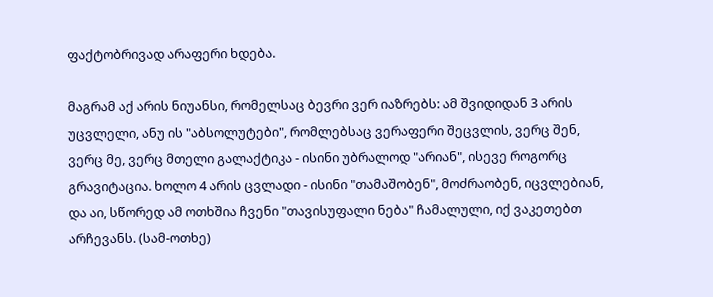ფაქტობრივად არაფერი ხდება.

მაგრამ აქ არის ნიუანსი, რომელსაც ბევრი ვერ იაზრებს: ამ შვიდიდან 3 არის უცვლელი, ანუ ის "აბსოლუტები", რომლებსაც ვერაფერი შეცვლის, ვერც შენ, ვერც მე, ვერც მთელი გალაქტიკა - ისინი უბრალოდ "არიან", ისევე როგორც გრავიტაცია. ხოლო 4 არის ცვლადი - ისინი "თამაშობენ", მოძრაობენ, იცვლებიან, და აი, სწორედ ამ ოთხშია ჩვენი "თავისუფალი ნება" ჩამალული, იქ ვაკეთებთ არჩევანს. (სამ-ოთხე)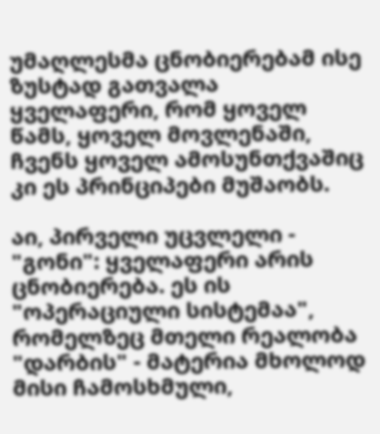უმაღლესმა ცნობიერებამ ისე ზუსტად გათვალა ყველაფერი, რომ ყოველ წამს, ყოველ მოვლენაში, ჩვენს ყოველ ამოსუნთქვაშიც კი ეს პრინციპები მუშაობს.

აი, პირველი უცვლელი - "გონი": ყველაფერი არის ცნობიერება. ეს ის "ოპერაციული სისტემაა", რომელზეც მთელი რეალობა "დარბის" - მატერია მხოლოდ მისი ჩამოსხმული,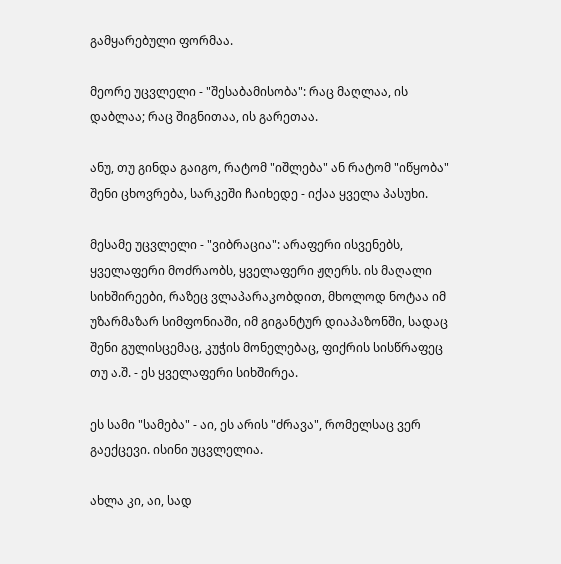გამყარებული ფორმაა.

მეორე უცვლელი - "შესაბამისობა": რაც მაღლაა, ის დაბლაა; რაც შიგნითაა, ის გარეთაა.

ანუ, თუ გინდა გაიგო, რატომ "იშლება" ან რატომ "იწყობა" შენი ცხოვრება, სარკეში ჩაიხედე - იქაა ყველა პასუხი.

მესამე უცვლელი - "ვიბრაცია": არაფერი ისვენებს, ყველაფერი მოძრაობს, ყველაფერი ჟღერს. ის მაღალი სიხშირეები, რაზეც ვლაპარაკობდით, მხოლოდ ნოტაა იმ უზარმაზარ სიმფონიაში, იმ გიგანტურ დიაპაზონში, სადაც შენი გულისცემაც, კუჭის მონელებაც, ფიქრის სისწრაფეც თუ ა.შ. - ეს ყველაფერი სიხშირეა.

ეს სამი "სამება" - აი, ეს არის "ძრავა", რომელსაც ვერ გაექცევი. ისინი უცვლელია.

ახლა კი, აი, სად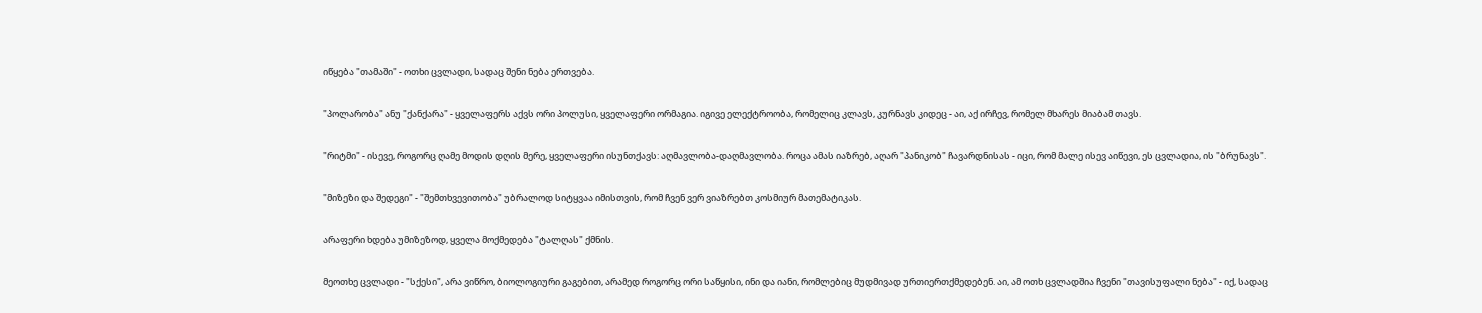იწყება "თამაში" - ოთხი ცვლადი, სადაც შენი ნება ერთვება.

"პოლარობა" ანუ "ქანქარა" - ყველაფერს აქვს ორი პოლუსი, ყველაფერი ორმაგია. იგივე ელექტროობა, რომელიც კლავს, კურნავს კიდეც - აი, აქ ირჩევ, რომელ მხარეს მიაბამ თავს.

"რიტმი" - ისევე, როგორც ღამე მოდის დღის მერე, ყველაფერი ისუნთქავს: აღმავლობა-დაღმავლობა. როცა ამას იაზრებ, აღარ "პანიკობ" ჩავარდნისას - იცი, რომ მალე ისევ აიწევი, ეს ცვლადია, ის "ბრუნავს".

"მიზეზი და შედეგი" - "შემთხვევითობა" უბრალოდ სიტყვაა იმისთვის, რომ ჩვენ ვერ ვიაზრებთ კოსმიურ მათემატიკას.

არაფერი ხდება უმიზეზოდ, ყველა მოქმედება "ტალღას" ქმნის.

მეოთხე ცვლადი - "სქესი", არა ვიწრო, ბიოლოგიური გაგებით, არამედ როგორც ორი საწყისი, ინი და იანი, რომლებიც მუდმივად ურთიერთქმედებენ. აი, ამ ოთხ ცვლადშია ჩვენი "თავისუფალი ნება" - იქ, სადაც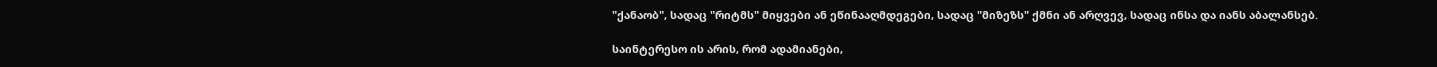"ქანაობ", სადაც "რიტმს" მიყვები ან ეწინააღმდეგები, სადაც "მიზეზს" ქმნი ან არღვევ, სადაც ინსა და იანს აბალანსებ.

საინტერესო ის არის, რომ ადამიანები,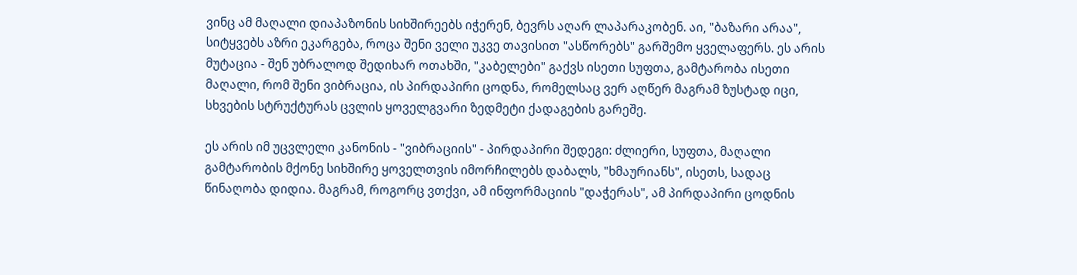ვინც ამ მაღალი დიაპაზონის სიხშირეებს იჭერენ, ბევრს აღარ ლაპარაკობენ. აი, "ბაზარი არაა", სიტყვებს აზრი ეკარგება, როცა შენი ველი უკვე თავისით "ასწორებს" გარშემო ყველაფერს. ეს არის მუტაცია - შენ უბრალოდ შედიხარ ოთახში, "კაბელები" გაქვს ისეთი სუფთა, გამტარობა ისეთი მაღალი, რომ შენი ვიბრაცია, ის პირდაპირი ცოდნა, რომელსაც ვერ აღწერ მაგრამ ზუსტად იცი, სხვების სტრუქტურას ცვლის ყოველგვარი ზედმეტი ქადაგების გარეშე.

ეს არის იმ უცვლელი კანონის - "ვიბრაციის" - პირდაპირი შედეგი: ძლიერი, სუფთა, მაღალი გამტარობის მქონე სიხშირე ყოველთვის იმორჩილებს დაბალს, "ხმაურიანს", ისეთს, სადაც წინაღობა დიდია. მაგრამ, როგორც ვთქვი, ამ ინფორმაციის "დაჭერას", ამ პირდაპირი ცოდნის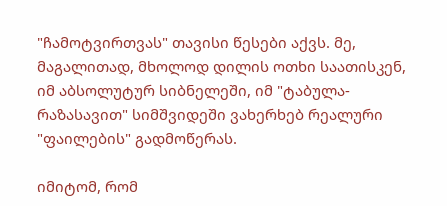"ჩამოტვირთვას" თავისი წესები აქვს. მე, მაგალითად, მხოლოდ დილის ოთხი საათისკენ, იმ აბსოლუტურ სიბნელეში, იმ "ტაბულა-რაზასავით" სიმშვიდეში ვახერხებ რეალური "ფაილების" გადმოწერას.

იმიტომ, რომ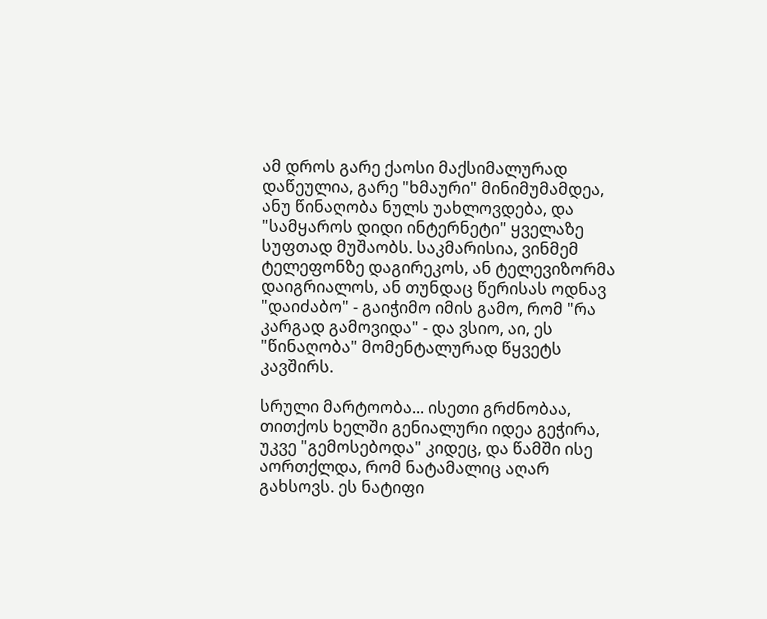ამ დროს გარე ქაოსი მაქსიმალურად დაწეულია, გარე "ხმაური" მინიმუმამდეა, ანუ წინაღობა ნულს უახლოვდება, და "სამყაროს დიდი ინტერნეტი" ყველაზე სუფთად მუშაობს. საკმარისია, ვინმემ ტელეფონზე დაგირეკოს, ან ტელევიზორმა დაიგრიალოს, ან თუნდაც წერისას ოდნავ "დაიძაბო" - გაიჭიმო იმის გამო, რომ "რა კარგად გამოვიდა" - და ვსიო, აი, ეს "წინაღობა" მომენტალურად წყვეტს კავშირს.

სრული მარტოობა... ისეთი გრძნობაა, თითქოს ხელში გენიალური იდეა გეჭირა, უკვე "გემოსებოდა" კიდეც, და წამში ისე აორთქლდა, რომ ნატამალიც აღარ გახსოვს. ეს ნატიფი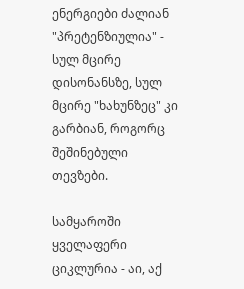ენერგიები ძალიან "პრეტენზიულია" - სულ მცირე დისონანსზე, სულ მცირე "ხახუნზეც" კი გარბიან, როგორც შეშინებული თევზები.

სამყაროში ყველაფერი ციკლურია - აი, აქ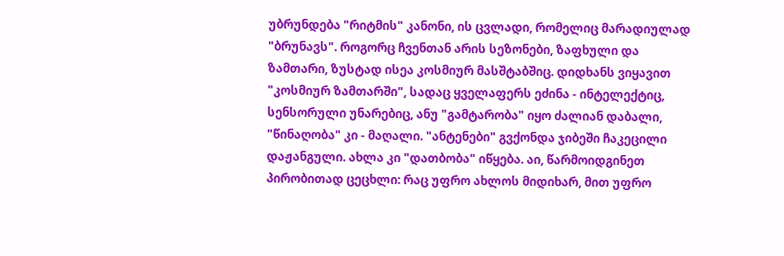უბრუნდება "რიტმის" კანონი, ის ცვლადი, რომელიც მარადიულად "ბრუნავს". როგორც ჩვენთან არის სეზონები, ზაფხული და ზამთარი, ზუსტად ისეა კოსმიურ მასშტაბშიც. დიდხანს ვიყავით "კოსმიურ ზამთარში", სადაც ყველაფერს ეძინა - ინტელექტიც, სენსორული უნარებიც, ანუ "გამტარობა" იყო ძალიან დაბალი, "წინაღობა" კი - მაღალი. "ანტენები" გვქონდა ჯიბეში ჩაკეცილი დაჟანგული. ახლა კი "დათბობა" იწყება. აი, წარმოიდგინეთ პირობითად ცეცხლი: რაც უფრო ახლოს მიდიხარ, მით უფრო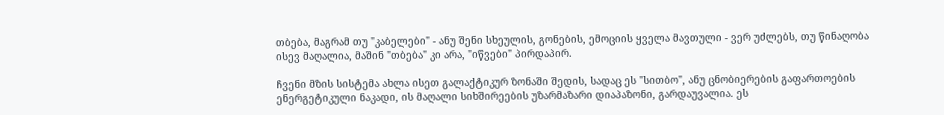თბება, მაგრამ თუ "კაბელები" - ანუ შენი სხეულის, გონების, ემოციის ყველა მავთული - ვერ უძლებს, თუ წინაღობა ისევ მაღალია, მაშინ "თბება" კი არა, "იწვები" პირდაპირ.

ჩვენი მზის სისტემა ახლა ისეთ გალაქტიკურ ზონაში შედის, სადაც ეს "სითბო", ანუ ცნობიერების გაფართოების ენერგეტიკული ნაკადი, ის მაღალი სიხშირეების უზარმაზარი დიაპაზონი, გარდაუვალია. ეს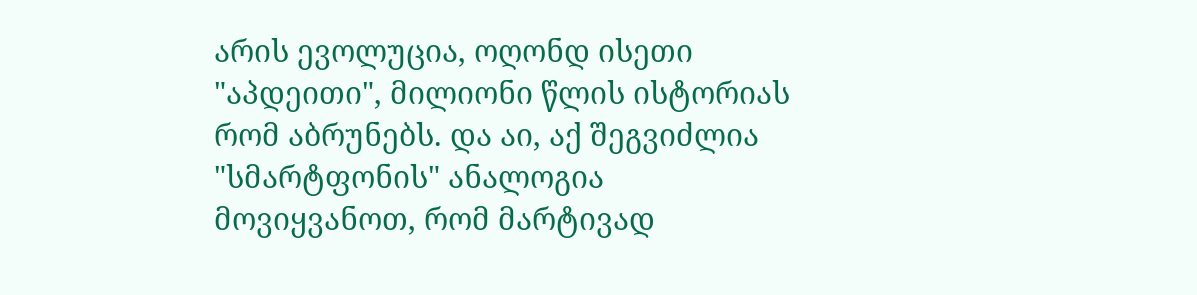არის ევოლუცია, ოღონდ ისეთი "აპდეითი", მილიონი წლის ისტორიას რომ აბრუნებს. და აი, აქ შეგვიძლია "სმარტფონის" ანალოგია მოვიყვანოთ, რომ მარტივად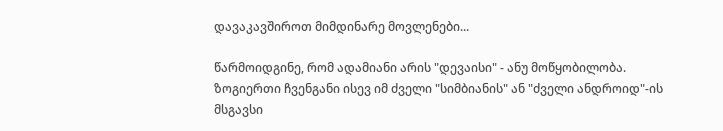დავაკავშიროთ მიმდინარე მოვლენები...

წარმოიდგინე, რომ ადამიანი არის "დევაისი" - ანუ მოწყობილობა. ზოგიერთი ჩვენგანი ისევ იმ ძველი "სიმბიანის" ან "ძველი ანდროიდ"-ის მსგავსი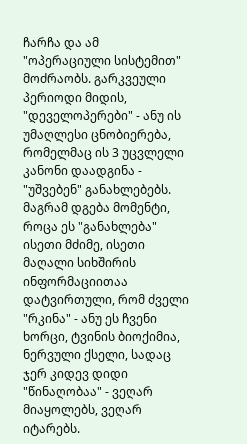ჩარჩა და ამ "ოპერაციული სისტემით" მოძრაობს. გარკვეული პერიოდი მიდის, "დეველოპერები" - ანუ ის უმაღლესი ცნობიერება, რომელმაც ის 3 უცვლელი კანონი დაადგინა - "უშვებენ" განახლებებს. მაგრამ დგება მომენტი, როცა ეს "განახლება" ისეთი მძიმე, ისეთი მაღალი სიხშირის ინფორმაციითაა დატვირთული, რომ ძველი "რკინა" - ანუ ეს ჩვენი ხორცი, ტვინის ბიოქიმია, ნერვული ქსელი, სადაც ჯერ კიდევ დიდი "წინაღობაა" - ვეღარ მიაყოლებს, ვეღარ იტარებს.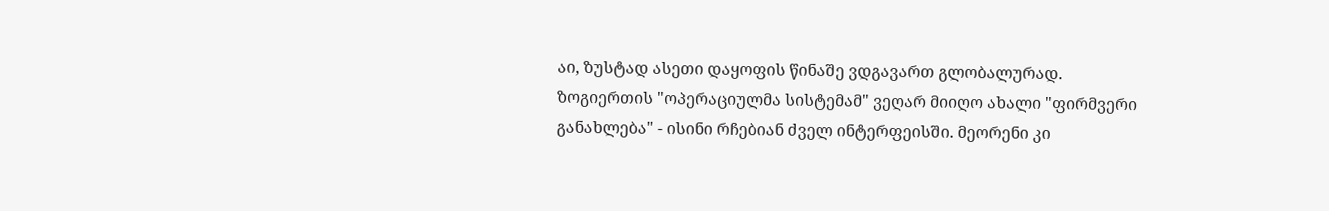აი, ზუსტად ასეთი დაყოფის წინაშე ვდგავართ გლობალურად. ზოგიერთის "ოპერაციულმა სისტემამ" ვეღარ მიიღო ახალი "ფირმვერი განახლება" - ისინი რჩებიან ძველ ინტერფეისში. მეორენი კი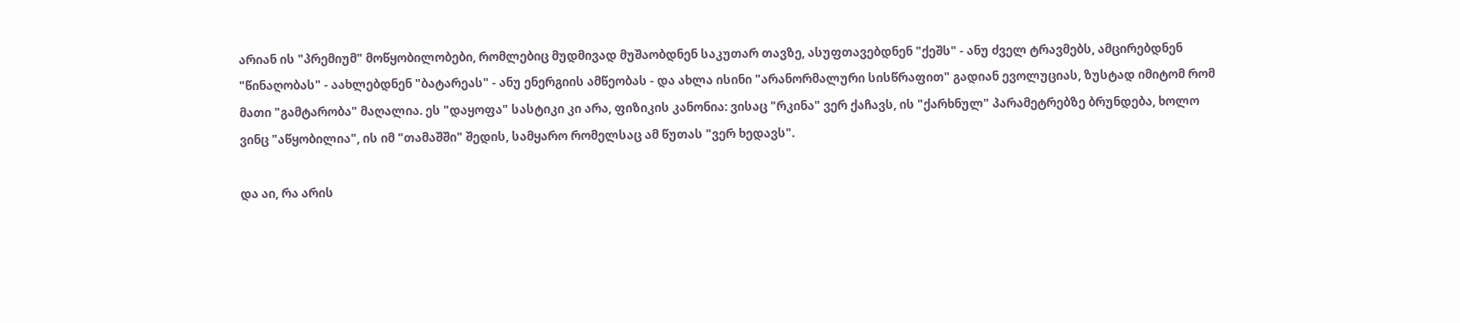არიან ის "პრემიუმ" მოწყობილობები, რომლებიც მუდმივად მუშაობდნენ საკუთარ თავზე, ასუფთავებდნენ "ქეშს" - ანუ ძველ ტრავმებს, ამცირებდნენ "წინაღობას" - აახლებდნენ "ბატარეას" - ანუ ენერგიის ამწეობას - და ახლა ისინი "არანორმალური სისწრაფით" გადიან ევოლუციას, ზუსტად იმიტომ რომ მათი "გამტარობა" მაღალია. ეს "დაყოფა" სასტიკი კი არა, ფიზიკის კანონია: ვისაც "რკინა" ვერ ქაჩავს, ის "ქარხნულ" პარამეტრებზე ბრუნდება, ხოლო ვინც "აწყობილია", ის იმ "თამაშში" შედის, სამყარო რომელსაც ამ წუთას "ვერ ხედავს".

და აი, რა არის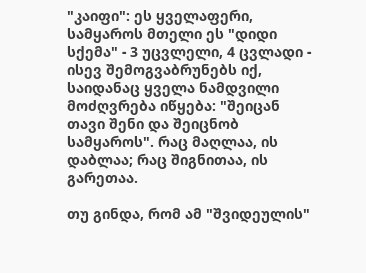"კაიფი": ეს ყველაფერი, სამყაროს მთელი ეს "დიდი სქემა" - 3 უცვლელი, 4 ცვლადი - ისევ შემოგვაბრუნებს იქ, საიდანაც ყველა ნამდვილი მოძღვრება იწყება: "შეიცან თავი შენი და შეიცნობ სამყაროს". რაც მაღლაა, ის დაბლაა; რაც შიგნითაა, ის გარეთაა.

თუ გინდა, რომ ამ "შვიდეულის"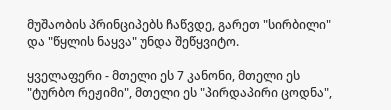მუშაობის პრინციპებს ჩაწვდე, გარეთ "სირბილი" და "წყლის ნაყვა" უნდა შეწყვიტო.

ყველაფერი - მთელი ეს 7 კანონი, მთელი ეს "ტურბო რეჟიმი", მთელი ეს "პირდაპირი ცოდნა",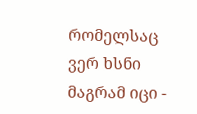რომელსაც ვერ ხსნი მაგრამ იცი -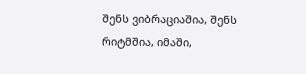შენს ვიბრაციაშია, შენს რიტმშია, იმაში,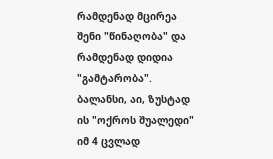რამდენად მცირეა შენი "წინაღობა" და რამდენად დიდია "გამტარობა". ბალანსი, აი, ზუსტად ის "ოქროს შუალედი" იმ 4 ცვლად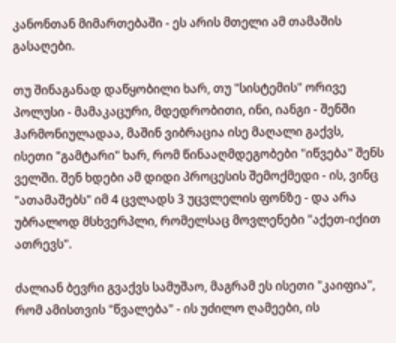კანონთან მიმართებაში - ეს არის მთელი ამ თამაშის გასაღები.

თუ შინაგანად დაწყობილი ხარ, თუ "სისტემის" ორივე პოლუსი - მამაკაცური, მდედრობითი, ინი, იანგი - შენში ჰარმონიულადაა, მაშინ ვიბრაცია ისე მაღალი გაქვს, ისეთი "გამტარი" ხარ, რომ წინააღმდეგობები "იწვება" შენს ველში. შენ ხდები ამ დიდი პროცესის შემოქმედი - ის, ვინც "ათამაშებს" იმ 4 ცვლადს 3 უცვლელის ფონზე - და არა უბრალოდ მსხვერპლი, რომელსაც მოვლენები "აქეთ-იქით ათრევს".

ძალიან ბევრი გვაქვს სამუშაო, მაგრამ ეს ისეთი "კაიფია", რომ ამისთვის "წვალება" - ის უძილო ღამეები, ის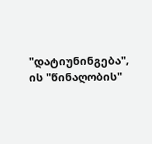"დატიუნინგება", ის "წინაღობის"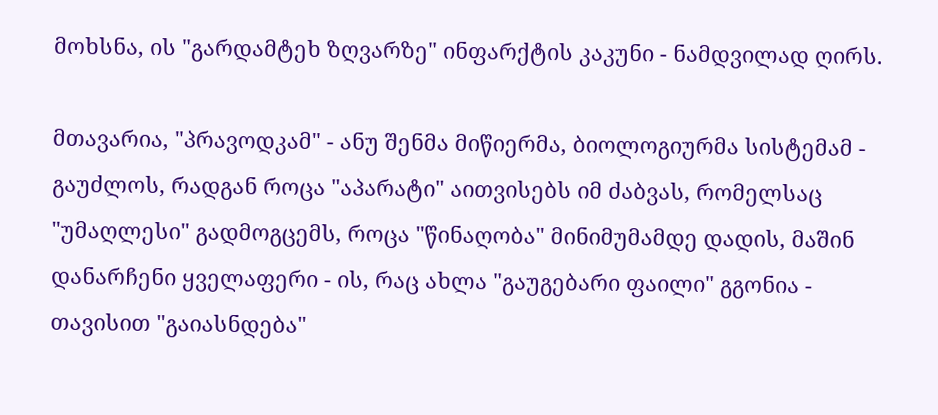მოხსნა, ის "გარდამტეხ ზღვარზე" ინფარქტის კაკუნი - ნამდვილად ღირს.

მთავარია, "პრავოდკამ" - ანუ შენმა მიწიერმა, ბიოლოგიურმა სისტემამ - გაუძლოს, რადგან როცა "აპარატი" აითვისებს იმ ძაბვას, რომელსაც "უმაღლესი" გადმოგცემს, როცა "წინაღობა" მინიმუმამდე დადის, მაშინ დანარჩენი ყველაფერი - ის, რაც ახლა "გაუგებარი ფაილი" გგონია - თავისით "გაიასნდება"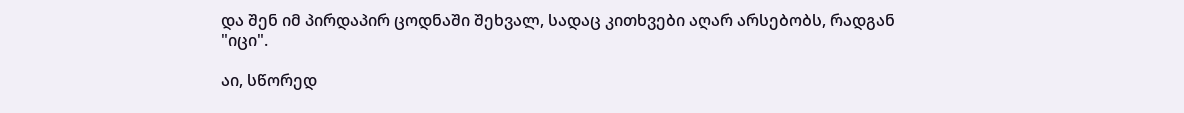და შენ იმ პირდაპირ ცოდნაში შეხვალ, სადაც კითხვები აღარ არსებობს, რადგან "იცი".

აი, სწორედ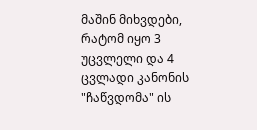მაშინ მიხვდები, რატომ იყო 3 უცვლელი და 4 ცვლადი კანონის "ჩაწვდომა" ის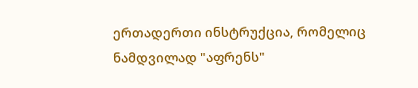ერთადერთი ინსტრუქცია, რომელიც ნამდვილად "აფრენს"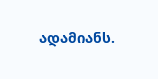ადამიანს.